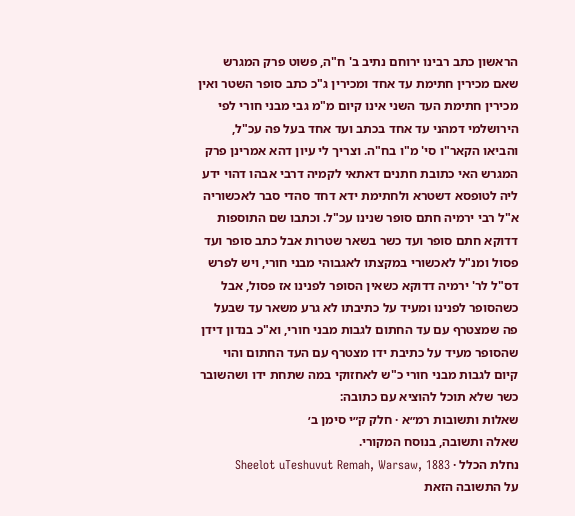הראשון כתב רבינו ירוחם נתיב ב' ח"ה, פשוט פרק המגרש שאם מכירין חתימת עד אחד ומכירין ג"כ כתב סופר השטר ואין מכירין חתימת העד השני אינו קיום מ"מ גבי מבני חורי לפי הירושלמי דמהני עד אחד בכתב ועד אחד בעל פה עכ"ל, והביאו הקאר"ו סי' מ"ו בח"ה. וצריך לי עיון דהא אמרינן פרק המגרש האי כתובת חתנים דאתאי לקמיה דרבי אבהו דהוי ידע ליה לטופסא דשטרא ולחתימת ידא דחד סהדי סבר לאכשוריה א"ל רבי ירמיה חתם סופר שנינו עכ"ל. וכתבו שם התוספות דדוקא חתם סופר ועד כשר בשאר שטרות אבל כתב סופר ועד פסול ומנ"ל לאכשורי במקצתו לאגבוהי מבני חורי, ויש לפרש דס"ל לר' ירמיה דדוקא כשאין הסופר לפנינו אז פסול, אבל כשהסופר לפנינו ומעיד על כתיבתו לא גרע משאר עד שבעל פה שמצטרף עם עד החתום לגבות מבני חורי, וא"כ בנדון דידן שהסופר מעיד על כתיבת ידו מצטרף עם העד החתום והוי קיום לגבות מבני חורי כ"ש לאחזוקי במה שתחת ידו ושהשובר כשר שלא תוכל להוציא עם כתובה:
שאלות ותשובות רמ״א · חלק ק״י סימן ב׳
שאלה ותשובה, בנוסח המקורי.
נחלת הכלל · Sheelot uTeshuvut Remah, Warsaw, 1883
על התשובה הזאת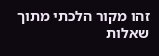זהו מקור הלכתי מתוך שאלות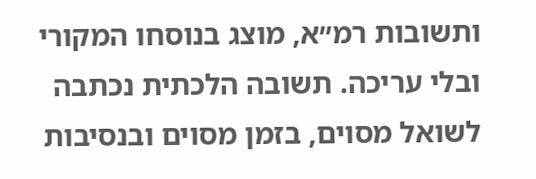ותשובות רמ״א, מוצג בנוסחו המקורי ובלי עריכה. תשובה הלכתית נכתבה לשואל מסוים, בזמן מסוים ובנסיבות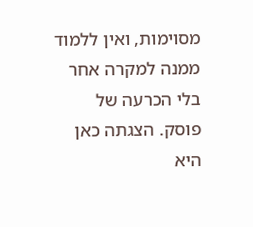מסוימות, ואין ללמוד ממנה למקרה אחר בלי הכרעה של פוסק. הצגתה כאן היא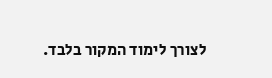לצורך לימוד המקור בלבד.